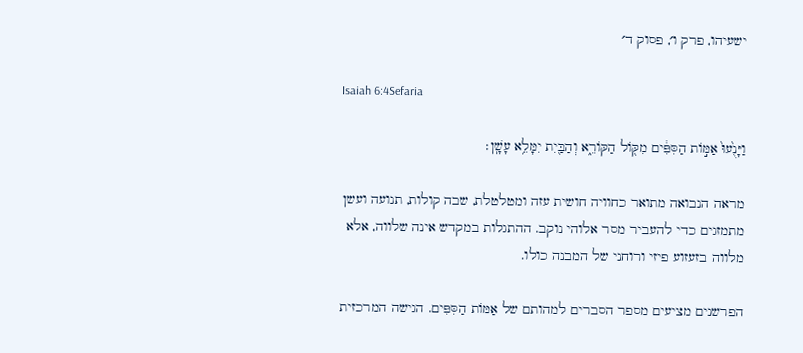ישעיהו, פרק ו׳, פסוק ד׳

Isaiah 6:4Sefaria

וַיָּנֻ֙עוּ֙ אַמּ֣וֹת הַסִּפִּ֔ים מִקּ֖וֹל הַקּוֹרֵ֑א וְהַבַּ֖יִת יִמָּלֵ֥א עָשָֽׁן׃

מראה הנבואה מתואר כחוויה חושית עזה ומטלטלת, שבה קולות, תנועה ועשן מתמזגים כדי להעביר מסר אלוהי נוקב. ההתגלות במקדש אינה שלווה, אלא מלווה בזעזוע פיזי ורוחני של המבנה כולו.

הפרשנים מציעים מספר הסברים למהותם של אַמּוֹת הַסִּפִּים. הגישה המרכזית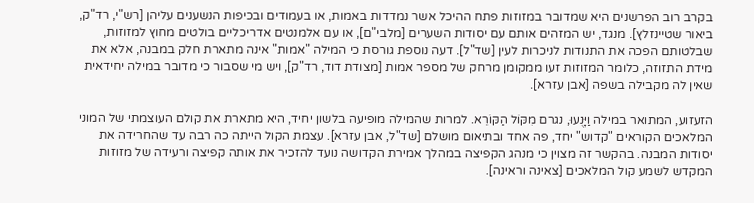בקרב רוב הפרשנים היא שמדובר במזוזות פתח ההיכל אשר נמדדות באמות, או בעמודים ובכיפות הנשענים עליהן [רש"י, רד"ק, ביאור שטיינזלץ]. מנגד, יש המזהים אותם עם יסודות השערים [מלבי"ם], או עם אלמנטים אדריכליים בולטים מחוץ למזוזות, שבלטותם הפכה את התנודות לניכרות לעין [שד"ל]. דעה נוספת גורסת כי המילה "אמות" אינה מתארת חלק במבנה, אלא את מידת התזוזה, כלומר המזוזות זעו ממקומן מרחק של מספר אמות [מצודת דוד, רד"ק], ויש מי שסבור כי מדובר במילה יחידאית שאין לה מקבילה בשפה [אבן עזרא].

הזעזוע, המתואר במילה וַיָּנֻעוּ, נגרם מִקּוֹל הַקּוֹרֵא. למרות שהמילה מופיעה בלשון יחיד, היא מתארת את קולם העוצמתי של המוני המלאכים הקוראים "קדוש" יחד, פה אחד ובתיאום מושלם [שד"ל, אבן עזרא]. עצמת הקול הייתה כה רבה עד שהחרידה את יסודות המבנה. בהקשר זה מצוין כי מנהג הקפיצה במהלך אמירת הקדושה נועד להזכיר את אותה קפיצה ורעידה של מזוזות המקדש לשמע קול המלאכים [צאינה וראינה].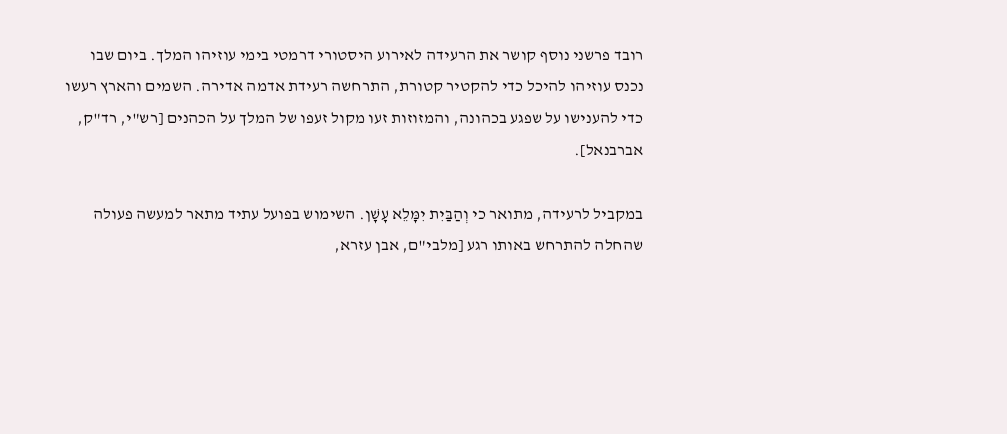רובד פרשני נוסף קושר את הרעידה לאירוע היסטורי דרמטי בימי עוזיהו המלך. ביום שבו נכנס עוזיהו להיכל כדי להקטיר קטורת, התרחשה רעידת אדמה אדירה. השמים והארץ רעשו כדי להענישו על שפגע בכהונה, והמזוזות זעו מקול זעפו של המלך על הכהנים [רש"י, רד"ק, אברבנאל].

במקביל לרעידה, מתואר כי וְהַבַּיִת יִמָּלֵא עָשָׁן. השימוש בפועל עתיד מתאר למעשה פעולה שהחלה להתרחש באותו רגע [מלבי"ם, אבן עזרא,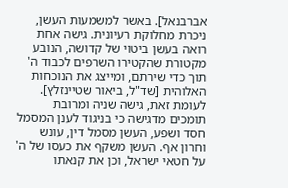אברבנאל]. באשר למשמעות העשן, ניכרת מחלוקת רעיונית. גישה אחת רואה בעשן ביטוי של קדושה, הנובע מקטורת שהקטירו השרפים לכבוד ה' תוך כדי שירתם, ומייצג את הנוכחות האלוהית [שד"ל, ביאור שטיינזלץ]. לעומת זאת, גישה שניה ומרובת תומכים מדגישה כי בניגוד לענן המסמל חסד ושפע, העשן מסמל דין, עונש וחרון אף. העשן משקף את כעסו של ה' על חטאי ישראל, וכן את קנאתו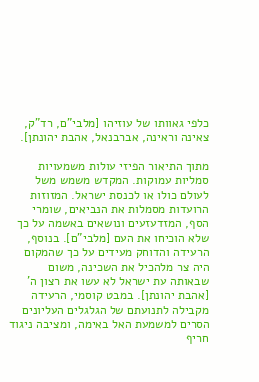כלפי גאוותו של עוזיהו [מלבי"ם, רד"ק, צאינה וראינה, אברבנאל, אהבת יהונתן].

מתוך התיאור הפיזי עולות משמעויות סמליות עמוקות. המקדש משמש משל לעולם כולו או לכנסת ישראל. המזוזות הרועדות מסמלות את הנביאים, שומרי הסף, המזדעזעים ונושאים באשמה על כך שלא הוכיחו את העם [מלבי"ם]. בנוסף, הרעידה והדוחק מעידים על כך שהמקום היה צר מלהכיל את השכינה, משום שבאותה עת ישראל לא עשו את רצון ה' [אהבת יהונתן]. במבט קוסמי, הרעידה מקבילה לתנועתם של הגלגלים העליונים הסרים למשמעת האל באימה, ומציבה ניגוד חריף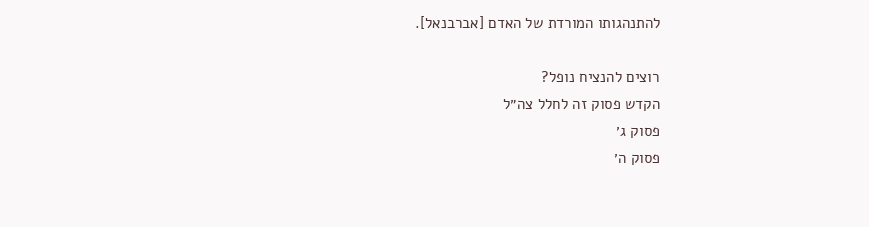להתנהגותו המורדת של האדם [אברבנאל].

רוצים להנציח נופל?
הקדש פסוק זה לחלל צה״ל
פסוק ג׳
פסוק ה׳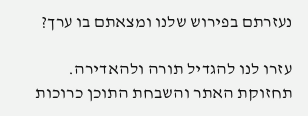נעזרתם בפירוש שלנו ומצאתם בו ערך?

עזרו לנו להגדיל תורה ולהאדירה. תחזוקת האתר והשבחת התוכן כרוכות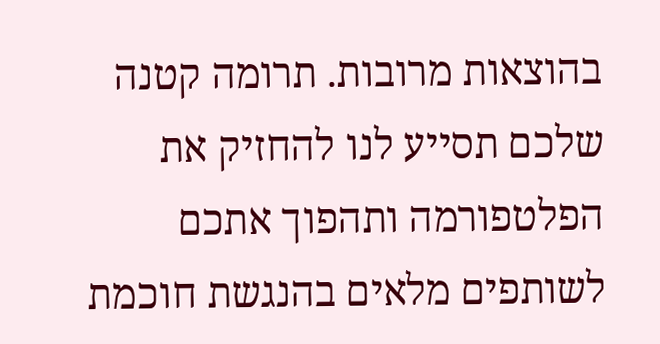בהוצאות מרובות. תרומה קטנה שלכם תסייע לנו להחזיק את הפלטפורמה ותהפוך אתכם לשותפים מלאים בהנגשת חוכמת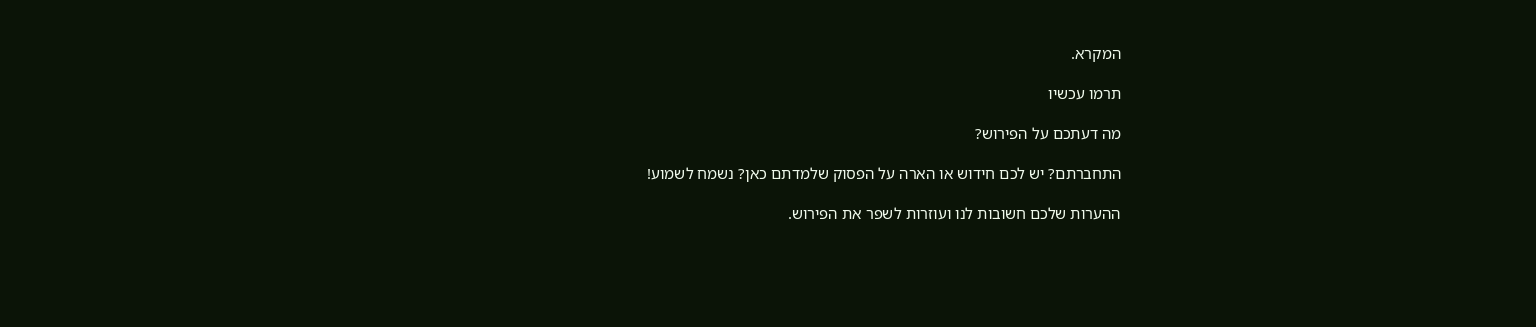המקרא.

תרמו עכשיו

מה דעתכם על הפירוש?

התחברתם? יש לכם חידוש או הארה על הפסוק שלמדתם כאן? נשמח לשמוע!

ההערות שלכם חשובות לנו ועוזרות לשפר את הפירוש.